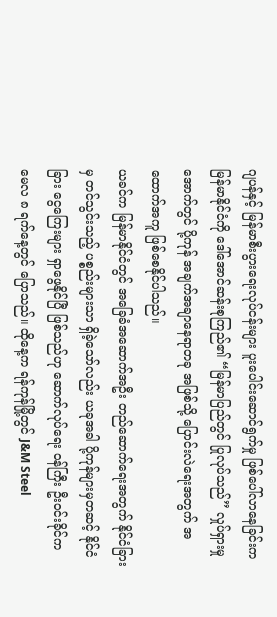ဂျပန်နှင့် မြန်မာစီးပွားရေးလုပ်ငန်းများ ပူးပေါင်းဆောင်ရွက်မှု ဖြစ်ပေါ်လာနေခြင်းက မြန်မာနိုင်ငံကို ဒေါ်အောင်ဆန်းစုကြည်၏ “မြန်မာပြည်တွင် ပြုလုပ်သည်” လှုပ်ရှားမှုအောက်တွင် ပို့ကုန် အချက်အချာနေရာတခု အဖြစ်သို့ ပြောင်းလဲရေးအတွက် အထောက်အကူ ဖြစ်စေနိုင်ပါသည်။
ယခင်က မြန်မာနိုင်ငံတွင် အခြေခံအဆောက်အဦး တည်ဆောက်ရေးအတွက် နိုင်ငံခြားမှ တင်သွင်းသည့် ပစ္စည်းများသာ ရှိခဲ့သော်လည်း ယခုအခါ ပို့ကုန်များမှတဆင့် နိုင်ငံခြား ငွေကြေးများ ရှာဖွေနိုင်ပြီ ဖြစ်သည်ဟု ဆောက်လုပ်ရေး ဝန်ကြီး ဦးဝင်းခိုင်က မေလ ၈ ရက်နေ့တွင် ပြောသည်။ ထိုနေ့က ရန်ကုန်မြို့တွင် J&M Steel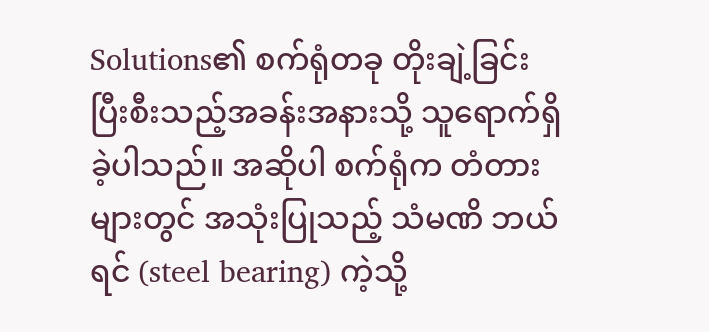Solutions၏ စက်ရုံတခု တိုးချဲ့ခြင်း ပြီးစီးသည့်အခန်းအနားသို့ သူရောက်ရှိခဲ့ပါသည်။ အဆိုပါ စက်ရုံက တံတားများတွင် အသုံးပြုသည့် သံမဏိ ဘယ်ရင် (steel bearing) ကဲ့သို့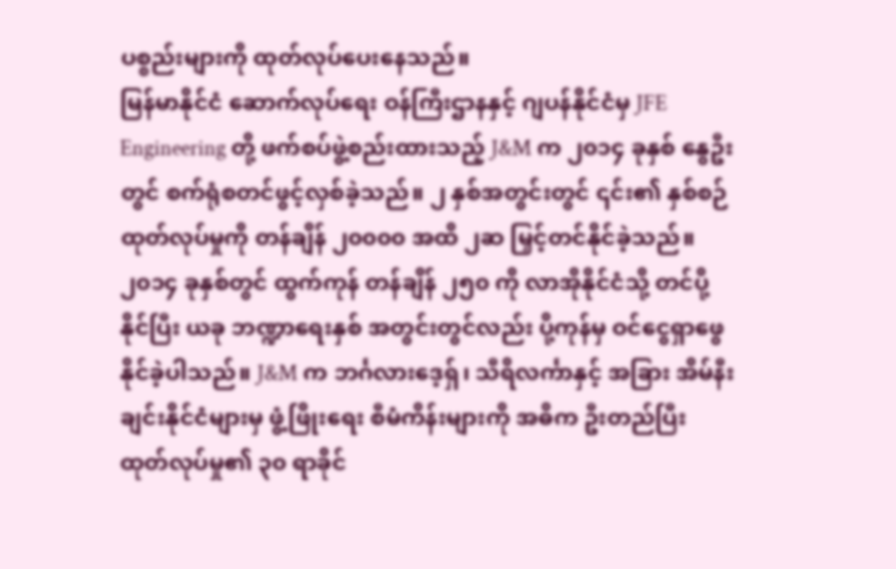ပစ္စည်းများကို ထုတ်လုပ်ပေးနေသည်။
မြန်မာနိုင်ငံ ဆောက်လုပ်ရေး ဝန်ကြီးဌာနနှင့် ဂျပန်နိုင်ငံမှ JFE Engineering တို့ ဖက်စပ်ဖွဲ့စည်းထားသည့် J&M က ၂၀၁၄ ခုနှစ် နွေဦးတွင် စက်ရုံစတင်ဖွင့်လှစ်ခဲ့သည်။ ၂ နှစ်အတွင်းတွင် ၎င်း၏ နှစ်စဉ်ထုတ်လုပ်မှုကို တန်ချိန် ၂၀၀၀၀ အထိ ၂ဆ မြှင့်တင်နိုင်ခဲ့သည်။ ၂၀၁၄ ခုနှစ်တွင် ထွက်ကုန် တန်ချိန် ၂၅၀ ကို လာအိုနိုင်ငံသို့ တင်ပို့ နိုင်ပြီး ယခု ဘဏ္ဍာရေးနှစ် အတွင်းတွင်လည်း ပို့ကုန်မှ ဝင်ငွေရှာဖွေနိုင်ခဲ့ပါသည်။ J&M က ဘင်္ဂလားဒေ့ရှ်၊ သီရိလင်္ကာနှင့် အခြား အိမ်နီးချင်းနိုင်ငံများမှ ဖွံ့ဖြိုးရေး စီမံကိန်းများကို အဓိက ဦးတည်ပြီး ထုတ်လုပ်မှု၏ ၃၀ ရာခိုင်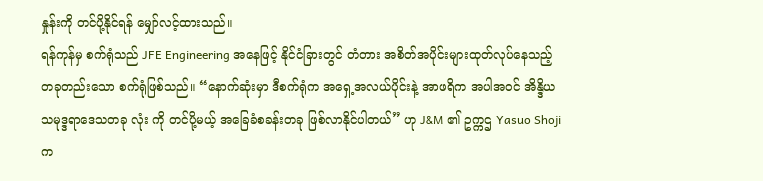နှုန်းကို တင်ပို့နိုင်ရန် မျှော်လင့်ထားသည်။
ရန်ကုန်မှ စက်ရုံသည် JFE Engineering အနေဖြင့် နိုင်ငံခြားတွင် တံတား အစိတ်အပိုင်းများထုတ်လုပ်နေသည့် တခုတည်းသော စက်ရုံဖြစ်သည်။ “နောက်ဆုံးမှာ ဒီစက်ရုံက အရှေ့အလယ်ပိုင်းနဲ့ အာဖရိက အပါအဝင် အိန္ဒိယ သမုဒ္ဒရာဒေသတခု လုံး ကို တင်ပို့မယ့် အခြေခံစခန်းတခု ဖြစ်လာနိုင်ပါတယ်” ဟု J&M ၏ ဥက္ကဌ Yasuo Shoji က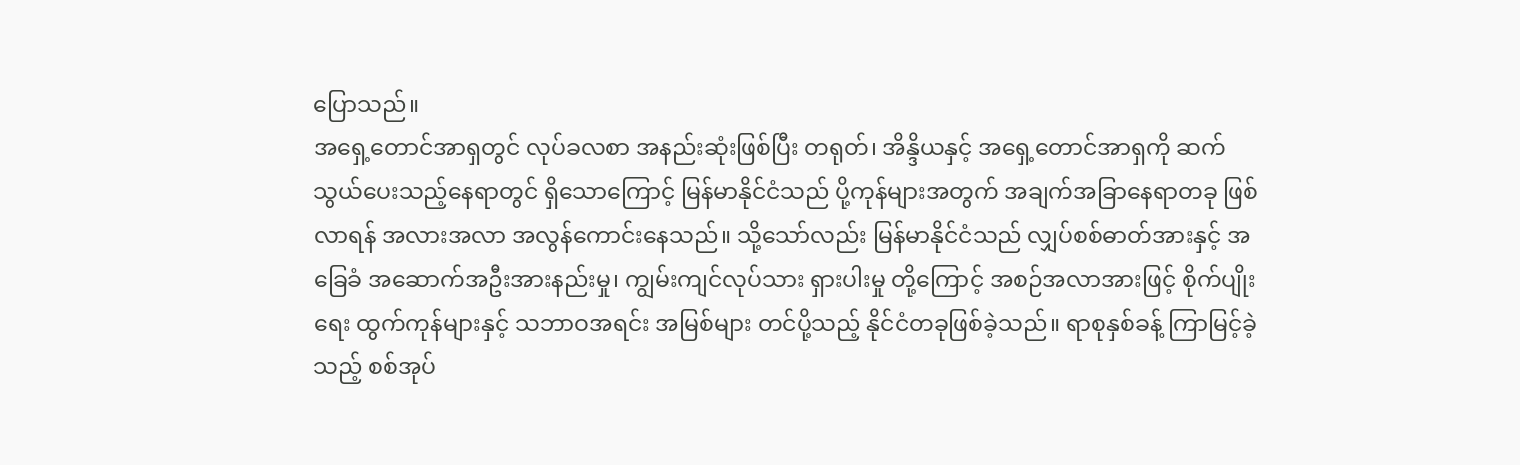ပြောသည်။
အရှေ့တောင်အာရှတွင် လုပ်ခလစာ အနည်းဆုံးဖြစ်ပြီး တရုတ်၊ အိန္ဒိယနှင့် အရှေ့တောင်အာရှကို ဆက်သွယ်ပေးသည့်နေရာတွင် ရှိသောကြောင့် မြန်မာနိုင်ငံသည် ပို့ကုန်များအတွက် အချက်အခြာနေရာတခု ဖြစ်လာရန် အလားအလာ အလွန်ကောင်းနေသည်။ သို့သော်လည်း မြန်မာနိုင်ငံသည် လျှပ်စစ်ဓာတ်အားနှင့် အခြေခံ အဆောက်အဦးအားနည်းမှု၊ ကျွမ်းကျင်လုပ်သား ရှားပါးမှု တို့ကြောင့် အစဉ်အလာအားဖြင့် စိုက်ပျိုးရေး ထွက်ကုန်များနှင့် သဘာဝအရင်း အမြစ်များ တင်ပို့သည့် နိုင်ငံတခုဖြစ်ခဲ့သည်။ ရာစုနှစ်ခန့် ကြာမြင့်ခဲ့သည့် စစ်အုပ်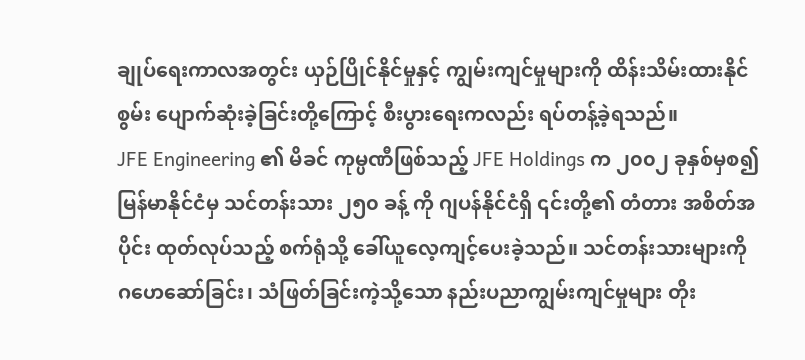ချုပ်ရေးကာလအတွင်း ယှဉ်ပြိုင်နိုင်မှုနှင့် ကျွမ်းကျင်မှုများကို ထိန်းသိမ်းထားနိုင်စွမ်း ပျောက်ဆုံးခဲ့ခြင်းတို့ကြောင့် စီးပွားရေးကလည်း ရပ်တန့်ခဲ့ရသည်။
JFE Engineering ၏ မိခင် ကုမ္ပဏီဖြစ်သည့် JFE Holdings က ၂၀၀၂ ခုနှစ်မှစ၍ မြန်မာနိုင်ငံမှ သင်တန်းသား ၂၅၀ ခန့် ကို ဂျပန်နိုင်ငံရှိ ၎င်းတို့၏ တံတား အစိတ်အပိုင်း ထုတ်လုပ်သည့် စက်ရုံသို့ ခေါ်ယူလေ့ကျင့်ပေးခဲ့သည်။ သင်တန်းသားများကို ဂဟေဆော်ခြင်း၊ သံဖြတ်ခြင်းကဲ့သို့သော နည်းပညာကျွမ်းကျင်မှုများ တိုး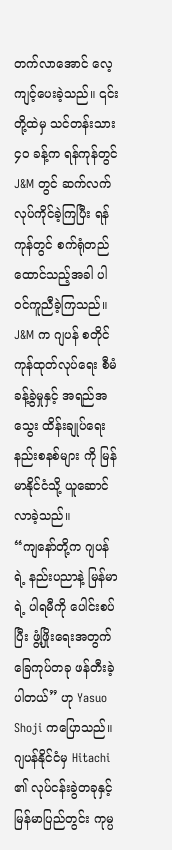တက်လာအောင် လေ့ကျင့်ပေးခဲ့သည်။ ၎င်းတို့ထဲမှ သင်တန်းသား ၄၀ ခန့်က ရန်ကုန်တွင် J&M တွင် ဆက်လက်လုပ်ကိုင်ခဲ့ကြပြီး ရန်ကုန်တွင် စက်ရုံတည်ထောင်သည့်အခါ ပါဝင်ကူညီခဲ့ကြသည်။ J&M က ဂျပန် စတိုင် ကုန်ထုတ်လုပ်ရေး စီမံခန့်ခွဲမှုနှင့် အရည်အသွေး ထိန်းချုပ်ရေး နည်းစနစ်များ ကို မြန်မာနိုင်ငံသို့ ယူဆောင်လာခဲ့သည်။
“ကျနော်တို့က ဂျပန်ရဲ့ နည်းပညာနဲ့ မြန်မာရဲ့ ပါရမီကို ပေါင်းစပ်ပြီး ဖွံ့ဖြိုးရေးအတွက် ခြေကုပ်တခု ဖန်တီးခဲ့ပါတယ်” ဟု Yasuo Shoji ကပြောသည်။
ဂျပန်နိုင်ငံမှ Hitachi ၏ လုပ်ငန်းခွဲတခုနှင့် မြန်မာပြည်တွင်း ကုမ္ပ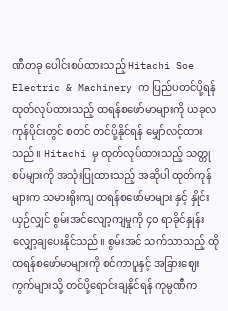ဏီတခု ပေါင်းစပ်ထားသည့် Hitachi Soe Electric & Machinery က ပြည်ပတင်ပို့ရန် ထုတ်လုပ်ထားသည့် ထရန်စဖော်မာများကို ယခုလကုန်ပိုင်းတွင် စတင် တင်ပို့နိုင်ရန် မျှော်လင့်ထားသည်။ Hitachi မှ ထုတ်လုပ်ထားသည့် သတ္တုစပ်များကို အသုံးပြုထားသည့် အဆိုပါ ထုတ်ကုန်များက သမားရိုးကျ ထရန်စဖော်မာများ နှင့် နှိုင်းယှဉ်လျှင် စွမ်းအင်လျော့ကျမှုကို ၄၀ ရာခိုင်နှုန်း လျှော့ချပေးနိုင်သည်။ စွမ်းအင် သက်သာသည့် ထိုထရန်စဖော်မာများကို စင်ကာပူနှင့် အခြားဈေးကွက်များသို့ တင်ပို့ရောင်းချနိုင်ရန် ကုမ္ပဏီက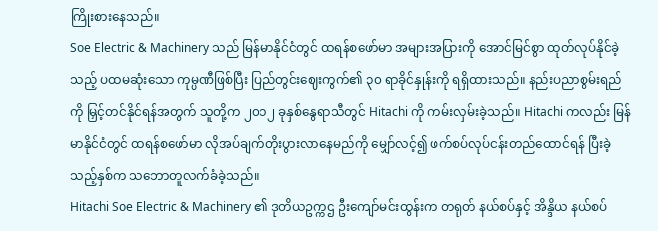ကြိုးစားနေသည်။
Soe Electric & Machinery သည် မြန်မာနိုင်ငံတွင် ထရန်စဖော်မာ အများအပြားကို အောင်မြင်စွာ ထုတ်လုပ်နိုင်ခဲ့သည့် ပထမဆုံးသော ကုမ္ပဏီဖြစ်ပြီး ပြည်တွင်းဈေးကွက်၏ ၃၀ ရာခိုင်နှုန်းကို ရရှိထားသည်။ နည်းပညာစွမ်းရည်ကို မြှင့်တင်နိုင်ရန်အတွက် သူတို့က ၂၀၁၂ ခုနှစ်နွေရာသီတွင် Hitachi ကို ကမ်းလှမ်းခဲ့သည်။ Hitachi ကလည်း မြန်မာနိုင်ငံတွင် ထရန်စဖော်မာ လိုအပ်ချက်တိုးပွားလာနေမည်ကို မျှော်လင့်၍ ဖက်စပ်လုပ်ငန်းတည်ထောင်ရန် ပြီးခဲ့သည့်နှစ်က သဘောတူလက်ခံခဲ့သည်။
Hitachi Soe Electric & Machinery ၏ ဒုတိယဥက္ကဌ ဦးကျော်မင်းထွန်းက တရုတ် နယ်စပ်နှင့် အိန္ဒိယ နယ်စပ်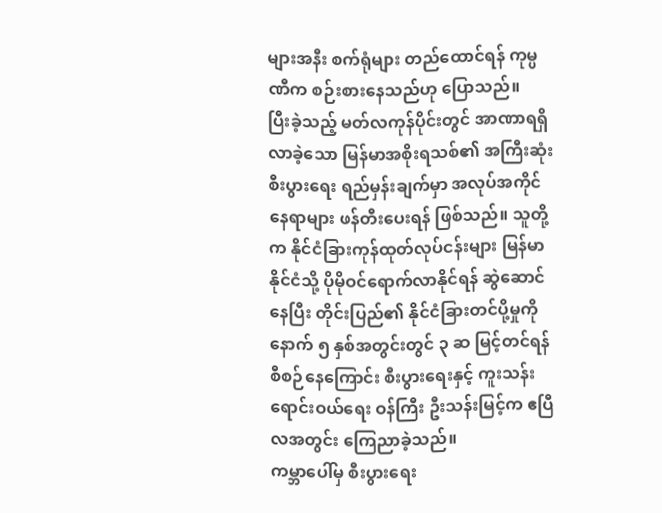များအနီး စက်ရုံများ တည်ထောင်ရန် ကုမ္ပဏီက စဉ်းစားနေသည်ဟု ပြောသည်။
ပြီးခဲ့သည့် မတ်လကုန်ပိုင်းတွင် အာဏာရရှိလာခဲ့သော မြန်မာအစိုးရသစ်၏ အကြီးဆုံး စီးပွားရေး ရည်မှန်းချက်မှာ အလုပ်အကိုင်နေရာများ ဖန်တီးပေးရန် ဖြစ်သည်။ သူတို့က နိုင်ငံခြားကုန်ထုတ်လုပ်ငန်းများ မြန်မာနိုင်ငံသို့ ပိုမိုဝင်ရောက်လာနိုင်ရန် ဆွဲဆောင်နေပြီး တိုင်းပြည်၏ နိုင်ငံခြားတင်ပို့မှုကို နောက် ၅ နှစ်အတွင်းတွင် ၃ ဆ မြင့်တင်ရန် စီစဉ်နေကြောင်း စီးပွားရေးနှင့် ကူးသန်းရောင်းဝယ်ရေး ဝန်ကြီး ဦးသန်းမြင့်က ဧပြီလအတွင်း ကြေညာခဲ့သည်။
ကမ္ဘာပေါ်မှ စီးပွားရေး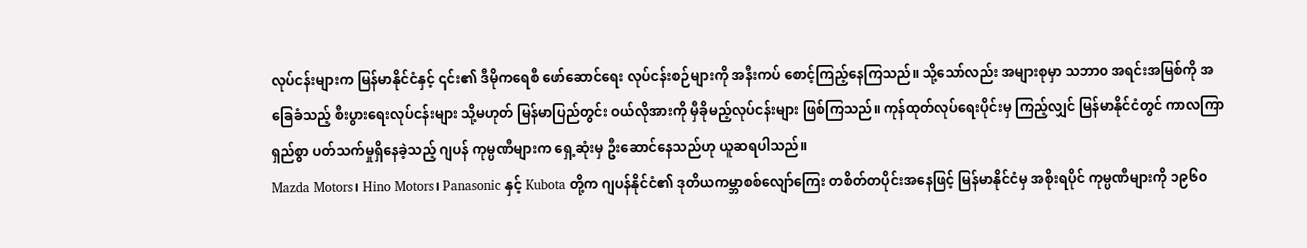လုပ်ငန်းများက မြန်မာနိုင်ငံနှင့် ၎င်း၏ ဒီမိုကရေစီ ဖော်ဆောင်ရေး လုပ်ငန်းစဉ်များကို အနီးကပ် စောင့်ကြည့်နေကြသည်။ သို့သော်လည်း အများစုမှာ သဘာ၀ အရင်းအမြစ်ကို အခြေခံသည့် စီးပွားရေးလုပ်ငန်းများ သို့မဟုတ် မြန်မာပြည်တွင်း ဝယ်လိုအားကို မှီခိုမည့်လုပ်ငန်းများ ဖြစ်ကြသည်။ ကုန်ထုတ်လုပ်ရေးပိုင်းမှ ကြည့်လျှင် မြန်မာနိုင်ငံတွင် ကာလကြာရှည်စွာ ပတ်သက်မှုရှိနေခဲ့သည့် ဂျပန် ကုမ္ပဏီများက ရှေ့ဆုံးမှ ဦးဆောင်နေသည်ဟု ယူဆရပါသည်။
Mazda Motors၊ Hino Motors၊ Panasonic နှင့် Kubota တို့က ဂျပန်နိုင်ငံ၏ ဒုတိယကမ္ဘာစစ်လျော်ကြေး တစိတ်တပိုင်းအနေဖြင့် မြန်မာနိုင်ငံမှ အစိုးရပိုင် ကုမ္ပဏီများကို ၁၉၆၀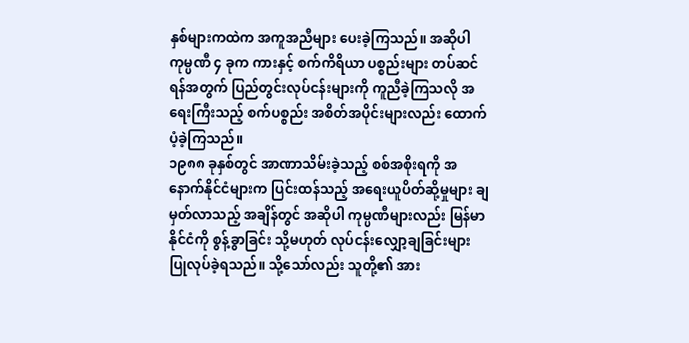နှစ်များကထဲက အကူအညီများ ပေးခဲ့ကြသည်။ အဆိုပါ ကုမ္ပဏီ ၄ ခုက ကားနှင့် စက်ကိရိယာ ပစ္စည်းများ တပ်ဆင်ရန်အတွက် ပြည်တွင်းလုပ်ငန်းများကို ကူညီခဲ့ကြသလို အရေးကြီးသည့် စက်ပစ္စည်း အစိတ်အပိုင်းများလည်း ထောက်ပံ့ခဲ့ကြသည်။
၁၉၈၈ ခုနှစ်တွင် အာဏာသိမ်းခဲ့သည့် စစ်အစိုးရကို အနောက်နိုင်ငံများက ပြင်းထန်သည့် အရေးယူပိတ်ဆို့မှုများ ချမှတ်လာသည့် အချိန်တွင် အဆိုပါ ကုမ္ပဏီများလည်း မြန်မာနိုင်ငံကို စွန့်ခွာခြင်း သို့မဟုတ် လုပ်ငန်းလျှော့ချခြင်းများ ပြုလုပ်ခဲ့ရသည်။ သို့သော်လည်း သူတို့၏ အား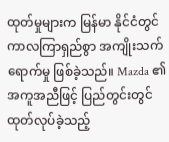ထုတ်မှုများက မြန်မာ နိုင်ငံတွင် ကာလကြာရှည်စွာ အကျိုးသက်ရောက်မှု ဖြစ်ခဲ့သည်။ Mazda ၏ အကူအညီဖြင့် ပြည်တွင်းတွင် ထုတ်လုပ်ခဲ့သည့်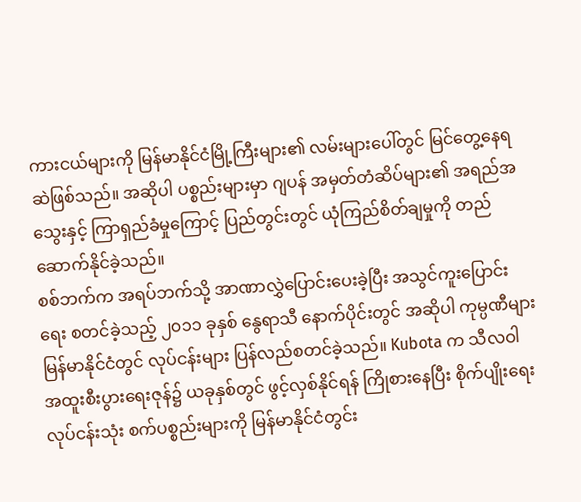ကားငယ်များကို မြန်မာနိုင်ငံမြို့ကြီးများ၏ လမ်းများပေါ်တွင် မြင်တွေ့နေရဆဲဖြစ်သည်။ အဆိုပါ ပစ္စည်းများမှာ ဂျပန် အမှတ်တံဆိပ်များ၏ အရည်အသွေးနှင့် ကြာရှည်ခံမှုကြောင့် ပြည်တွင်းတွင် ယုံကြည်စိတ်ချမှုကို တည်ဆောက်နိုင်ခဲ့သည်။
စစ်ဘက်က အရပ်ဘက်သို့ အာဏာလွှဲပြောင်းပေးခဲ့ပြီး အသွင်ကူးပြောင်းရေး စတင်ခဲ့သည့် ၂၀၁၁ ခုနှစ် နွေရာသီ နောက်ပိုင်းတွင် အဆိုပါ ကုမ္ပဏီများ မြန်မာနိုင်ငံတွင် လုပ်ငန်းများ ပြန်လည်စတင်ခဲ့သည်။ Kubota က သီလဝါ အထူးစီးပွားရေးဇုန်၌ ယခုနှစ်တွင် ဖွင့်လှစ်နိုင်ရန် ကြိုစားနေပြီး စိုက်ပျိုးရေး လုပ်ငန်းသုံး စက်ပစ္စည်းများကို မြန်မာနိုင်ငံတွင်း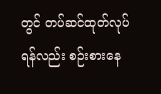တွင် တပ်ဆင်ထုတ်လုပ်ရန်လည်း စဉ်းစားနေ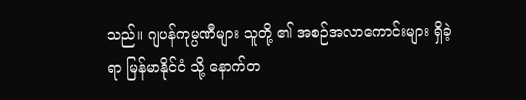သည်။ ဂျပန်ကုမ္ပဏီများ သူတို့ ၏ အစဉ်အလာကောင်းများ ရှိခဲ့ရာ မြန်မာနိုင်ငံ သို့ နောက်တ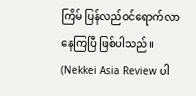ကြိမ် ပြန်လည်ဝင်ရောက်လာနေကြပြီ ဖြစ်ပါသည်။
(Nekkei Asia Review ပါ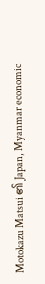Motokazu Matsui ၏ Japan, Myanmar economic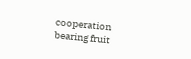cooperation bearing fruit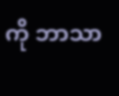ကို ဘာသာ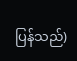ပြန်သည်)